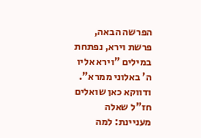הפרשה הבאה, פרשת וירא, נפתחת במילים "וירא אליו ה' באלוני ממרא". ודווקא כאן שואלים חז"ל שאלה מעניינת: למה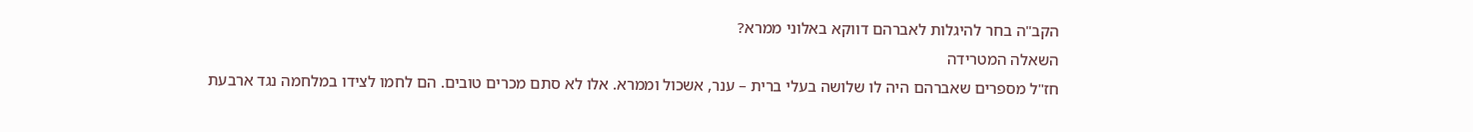הקב"ה בחר להיגלות לאברהם דווקא באלוני ממרא?
השאלה המטרידה
חז"ל מספרים שאברהם היה לו שלושה בעלי ברית – ענר, אשכול וממרא. אלו לא סתם מכרים טובים. הם לחמו לצידו במלחמה נגד ארבעת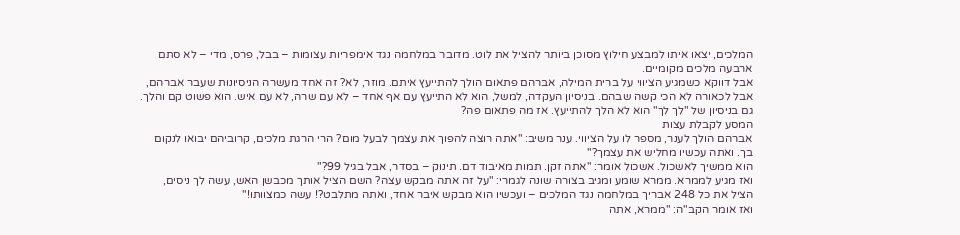המלכים, יצאו איתו למבצע חילוץ מסוכן ביותר להציל את לוט. מדובר במלחמה נגד אימפריות עצומות – בבל, פרס, מדי – לא סתם ארבעה מלכים מקומיים.
אבל דווקא כשמגיע הציווי על ברית המילה, אברהם פתאום הולך להתייעץ איתם. מוזר, לא? זה אחד מעשרה הניסיונות שעבר אברהם, אבל לכאורה לא הכי קשה שבהם. בניסיון העקדה, למשל, הוא לא התייעץ עם אף אחד – לא עם שרה, לא עם איש. הוא פשוט קם והלך. גם בניסיון של "לך לך" הוא לא הלך להתייעץ. אז מה פתאום פה?
המסע לקבלת עצות
אברהם הולך לענר, מספר לו על הציווי. ענר משיב: "אתה רוצה להפוך את עצמך לבעל מום? הרי הרגת מלכים, קרוביהם יבואו לנקום בך. ואתה עכשיו מחליש את עצמך?"
הוא ממשיך לאשכול. אשכול אומר: "אתה זקן. תמות מאיבוד דם. תינוק – בסדר, אבל בגיל 99?"
ואז מגיע לממרא. ממרא שומע ומגיב בצורה שונה לגמרי: "על זה אתה מבקש עצה? השם הציל אותך מכבשן האש, עשה לך ניסים, הציל את כל 248 אבריך במלחמה נגד המלכים – ועכשיו הוא מבקש איבר אחד, ואתה מתלבט?! עשה כמצוותו!"
ואז אומר הקב"ה: "ממרא, אתה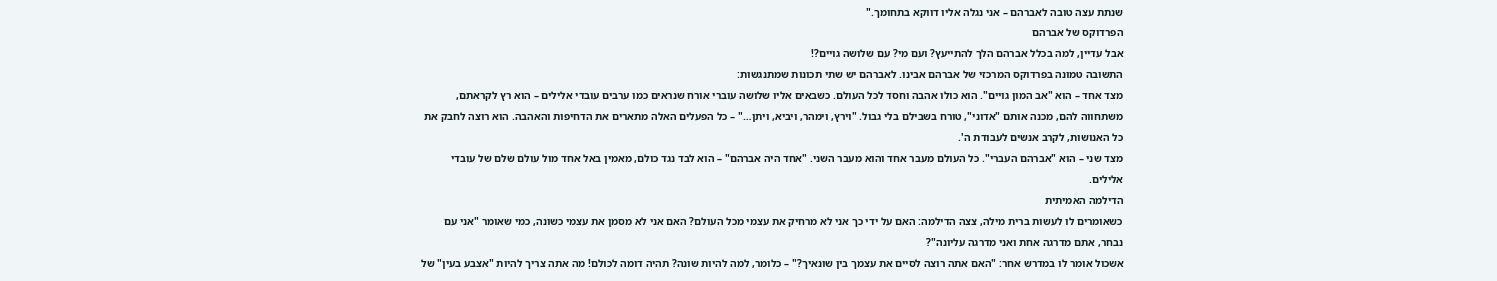שנתת עצה טובה לאברהם – אני נגלה אליו דווקא בתחומך."
הפרדוקס של אברהם
אבל עדיין, למה בכלל אברהם הלך להתייעץ? ועם מי? עם שלושה גויים?!
התשובה טמונה בפרדוקס המרכזי של אברהם אבינו. לאברהם יש שתי תכונות שמתנגשות:
מצד אחד – הוא "אב המון גויים". הוא כולו אהבה וחסד לכל העולם. כשבאים אליו שלושה עוברי אורח שנראים כמו ערבים עובדי אלילים – הוא רץ לקראתם, משתחווה להם, מכנה אותם "אדוני", טורח בשבילם בלי גבול. "וירץ, וימהר, ויביא, ויתן…" – כל הפעלים האלה מתארים את הדחיפות והאהבה. הוא רוצה לחבק את כל האנושות, לקרב אנשים לעבודת ה'.
מצד שני – הוא "אברהם העברי". כל העולם מעבר אחד והוא מעבר השני. "אחד היה אברהם" – הוא לבד נגד כולם, מאמין באל אחד מול עולם שלם של עובדי אלילים.
הדילמה האמיתית
כשאומרים לו לעשות ברית מילה, צצה הדילמה: האם על ידי כך אני לא מרחיק את עצמי מכל העולם? האם אני לא מסמן את עצמי כשונה, כמי שאומר "אני עם נבחר, אתם מדרגה אחת ואני מדרגה עליונה"?
אשכול אומר לו במדרש אחר: "האם אתה רוצה לסיים את עצמך בין שונאיך?" – כלומר, למה להיות שונה? תהיה דומה לכולם! מה אתה צריך להיות "אצבע בעין" של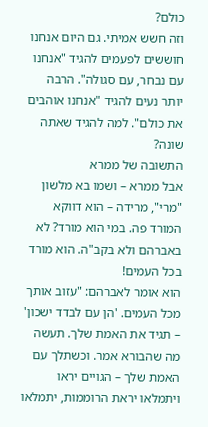כולם?
וזה חשש אמיתי. גם היום אנחנו חוששים לפעמים להגיד "אנחנו עם נבחר, עם סגולה". הרבה יותר נעים להגיד "אנחנו אוהבים את כולם". למה להגיד שאתה שונה?
התשובה של ממרא
אבל ממרא – ושמו בא מלשון "מרי", מרידה – הוא דווקא המורד פה. במי הוא מורד? לא באברהם ולא בקב"ה. הוא מורד בכל העמים!
הוא אומר לאברהם: "עזוב אותך מכל העמים. 'הן עם לבדד ישכון' – תגיד את האמת שלך. תעשה מה שהבורא אמר. וכשתלך עם האמת שלך – הגויים יראו ויתמלאו יראת הרוממות, יתמלאו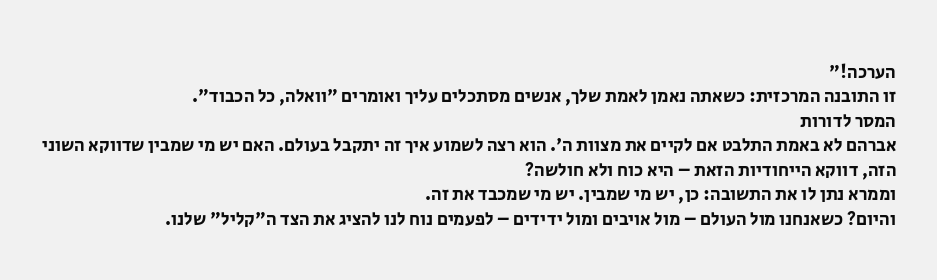הערכה!"
זו התובנה המרכזית: כשאתה נאמן לאמת שלך, אנשים מסתכלים עליך ואומרים "וואלה, כל הכבוד".
המסר לדורות
אברהם לא באמת התלבט אם לקיים את מצוות ה'. הוא רצה לשמוע איך זה יתקבל בעולם. האם יש מי שמבין שדווקא השוני הזה, דווקא הייחודיות הזאת – היא כוח ולא חולשה?
וממרא נתן לו את התשובה: כן, יש מי שמבין. יש מי שמכבד את זה.
והיום? כשאנחנו מול העולם – מול אויבים ומול ידידים – לפעמים נוח לנו להציג את הצד ה"קליל" שלנו.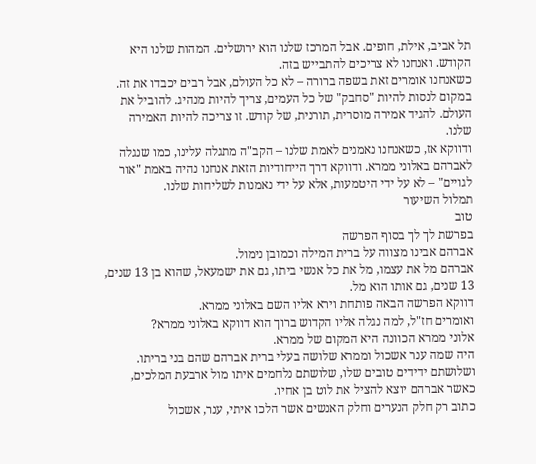תל אביב, אילת, חופים. אבל המרכז שלנו הוא ירושלים. המהות שלנו היא הקודש. ואנחנו לא צריכים להתבייש בזה.
כשאנחנו אומרים זאת בשפה ברורה – לא כל העולם, אבל רבים יכבדו את זה.
במקום לנסות להיות "סחבק" של כל העמים, צריך להיות מנהיג. להוביל את העולם. להגיד אמירה מוסרית, תורנית, של קודש. זו צריכה להיות האמירה שלנו.
ודווקא אז, כשאנחנו נאמנים לאמת שלנו – הקב"ה מתגלה עלינו, כמו שנגלה לאברהם באלוני ממרא. ודווקא דרך הייחודיות הזאת אנחנו נהיה באמת "אור לגויים" – לא על ידי היטמעות, אלא על ידי נאמנות לשליחות שלנו.
תמלול השיעור
טוב
בפרשת לך לך בסוף הפרשה
אברהם אבינו מצווה על ברית המילה וכמובן נימול.
אברהם מל את עצמו, מל את כל אנשי ביתו, גם את ישמעאל, שהוא בן 13 שנים, 13 שנים, גם אותו הוא מל.
דווקא הפרשה הבאה פותחת וירא אליו השם באלוני ממרא.
ואומרים חז"ל, למה נגלה אליו הקדוש ברוך הוא דווקא באלוני ממרא?
אלוני ממרא הכוונה היא המקום של ממרא.
היה שמה ענר אשכול וממרא שלושה בעלי ברית אברהם שהם בני בריתו.
ושלושתם ידידים טובים שלו, שלושתם נלחמים איתו מול ארבעת המלכים, כאשר אברהם יוצא להציל את לוט בן אחיו.
כתוב רק חלק הנערים וחלק האנשים אשר הלכו איתי, ענר, אשכול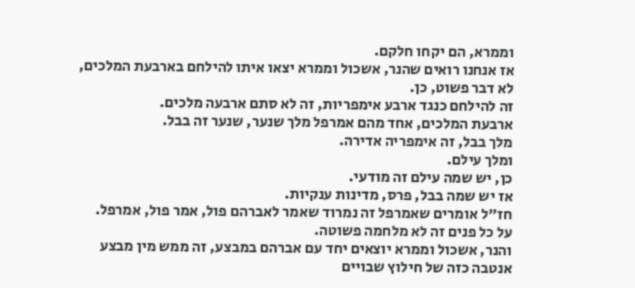וממרא, הם יקחו חלקם.
אז אנחנו רואים שהנר, אשכול וממרא יצאו איתו להילחם בארבעת המלכים, לא דבר פשוט, כן.
זה להילחם כנגד ארבע אימפריות, זה לא סתם ארבעה מלכים.
ארבעת המלכים, אחד מהם אמרפל מלך שנער, שנער זה בבל.
מלך בבל, זה אימפריה אדירה.
ומלך עילם.
כן, יש שמה עילם זה מודעי.
אז יש שמה בבל, פרס, מדינות ענקיות.
חז"ל אומרים שאמרפל זה נמרוד שאמר לאברהם פול, אמר פול, אמרפל.
על כל פנים זה לא מלחמה פשוטה.
והנר, אשכול וממרא יוצאים יחד עם אברהם במבצע, זה ממש מין מבצע אנטבה כזה של חילוץ שבויים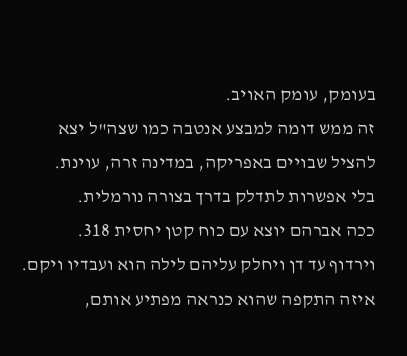בעומק, עומק האויב.
זה ממש דומה למבצע אנטבה כמו שצה"ל יצא להציל שבויים באפריקה, במדינה זרה, עוינת.
בלי אפשרות לתדלק בדרך בצורה נורמלית.
ככה אברהם יוצא עם כוח קטן יחסית 318.
וירדוף עד דן ויחלק עליהם לילה הוא ועבדיו ויקם.
איזה התקפה שהוא כנראה מפתיע אותם,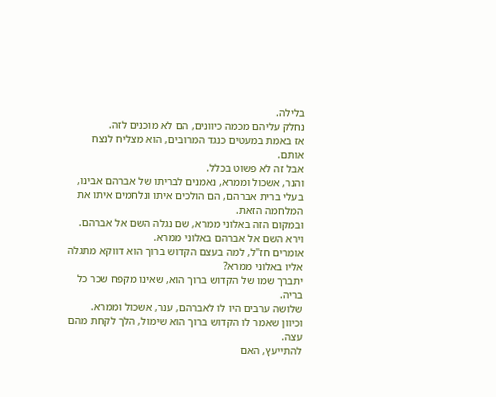בלילה.
נחלק עליהם מכמה כיוונים, הם לא מוכנים לזה.
אז באמת במעטים כנגד המרובים, הוא מצליח לנצח אותם.
אבל זה לא פשוט בכלל.
והנר, אשכול וממרא, נאמנים לבריתו של אברהם אבינו, בעלי ברית אברהם, הם הולכים איתו ונלחמים איתו את המלחמה הזאת.
ובמקום הזה באלוני ממרא, שם נגלה השם אל אברהם.
וירא השם אל אברהם באלוני ממרא.
אומרים חז"ל, למה בעצם הקדוש ברוך הוא דווקא מתגלה אליו באלוני ממרא?
יתברך שמו של הקדוש ברוך הוא, שאינו מקפח שכר כל בריה.
שלושה ערבים היו לו לאברהם, ענר, אשכול וממרא.
וכיוון שאמר לו הקדוש ברוך הוא שימול, הלך לקחת מהם עצה.
להתייעץ, האם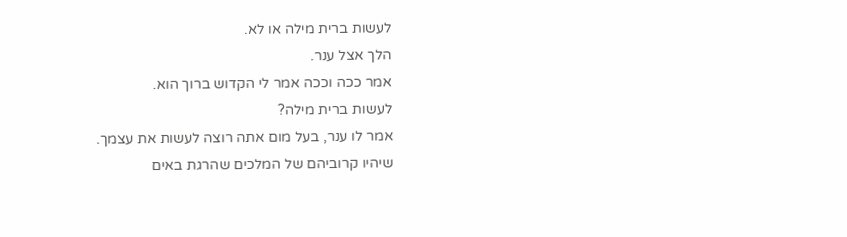לעשות ברית מילה או לא.
הלך אצל ענר.
אמר ככה וככה אמר לי הקדוש ברוך הוא.
לעשות ברית מילה?
אמר לו ענר, בעל מום אתה רוצה לעשות את עצמך.
שיהיו קרוביהם של המלכים שהרגת באים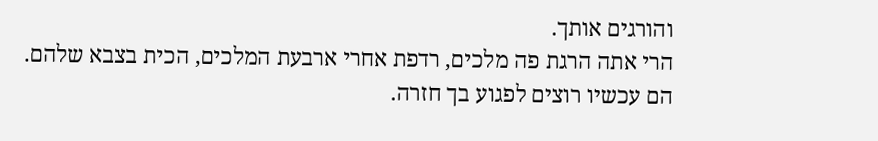והורגים אותך.
הרי אתה הרגת פה מלכים, רדפת אחרי ארבעת המלכים, הכית בצבא שלהם.
הם עכשיו רוצים לפגוע בך חזרה.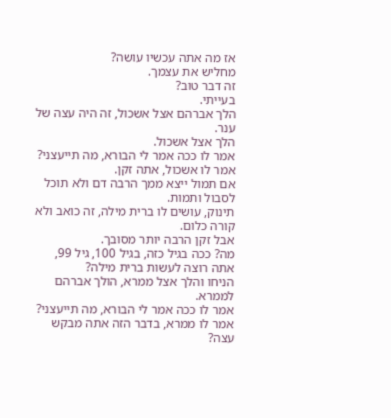אז מה אתה עכשיו עושה?
מחליש את עצמך.
זה דבר טוב?
בעייתי.
הלך אברהם אצל אשכול, זה היה עצה של ענר.
הלך אצל אשכול.
אמר לו ככה אמר לי הבורא, מה תייעצני?
אמר לו אשכול, אתה זקן.
אם תמול ייצא ממך הרבה דם ולא תוכל לסבול ותמות.
תינוק, עושים לו ברית מילה, זה כואב ולא קורה כלום.
אבל זקן הרבה יותר מסובך.
מה? ככה בגיל כזה, בגיל 100, גיל 99, אתה רוצה לעשות ברית מילה?
הניחו והלך אצל ממרא, הולך אברהם לממרא.
אמר לו ככה אמר לי הבורא, מה תייעצני?
אמר לו ממרא, בדבר הזה אתה מבקש עצה?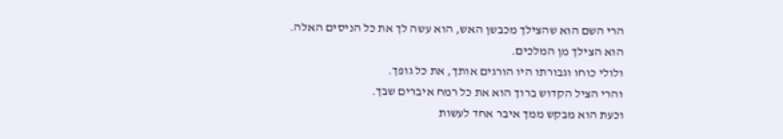הרי השם הוא שהצילך מכבשן האש, הוא עשה לך את כל הניסים האלה.
הוא הצילך מן המלכים.
ולולי כוחו וגבורתו היו הורגים אותך, את כל גופך.
והרי הציל הקדוש ברוך הוא את כל רמח איברים שבך.
וכעת הוא מבקש ממך איבר אחד לעשות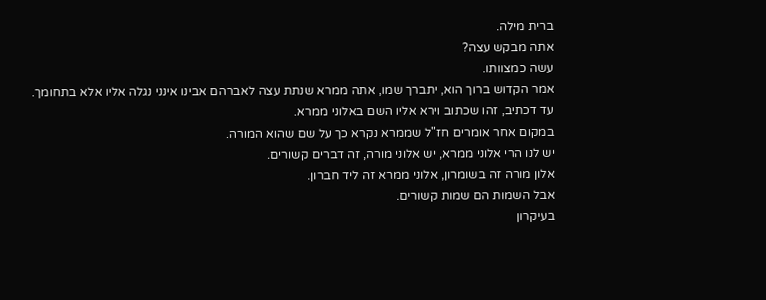ברית מילה.
אתה מבקש עצה?
עשה כמצוותו.
אמר הקדוש ברוך הוא, יתברך שמו, אתה ממרא שנתת עצה לאברהם אבינו אינני נגלה אליו אלא בתחומך.
עד דכתיב, זהו שכתוב וירא אליו השם באלוני ממרא.
במקום אחר אומרים חז"ל שממרא נקרא כך על שם שהוא המורה.
יש לנו הרי אלוני ממרא, יש אלוני מורה, זה דברים קשורים.
אלון מורה זה בשומרון, אלוני ממרא זה ליד חברון.
אבל השמות הם שמות קשורים.
בעיקרון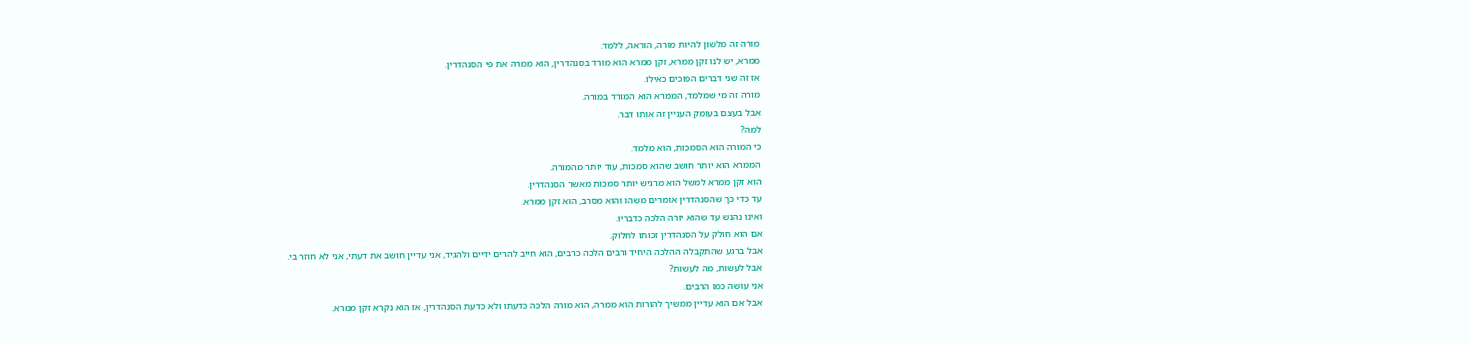מורה זה מלשון להיות מורה, הוראה, ללמד.
ממרא, יש לנו זקן ממרא, זקן ממרא הוא מורד בסנהדרין, הוא ממרה את פי הסנהדרין.
אז זה שני דברים הפוכים כאילו.
מורה זה מי שמלמד, הממרא הוא המורד במורה.
אבל בעצם בעומק העניין זה אותו דבר.
למה?
כי המורה הוא הסמכות, הוא מלמד.
הממרא הוא יותר חושב שהוא סמכות, עוד יותר מהמורה.
הוא זקן ממרא למשל הוא מרגיש יותר סמכות מאשר הסנהדרין.
עד כדי כך שהסנהדרין אומרים משהו והוא מסרב, הוא זקן ממרא.
ואינו נהנש עד שהוא יורה הלכה כדבריו.
אם הוא חולק על הסנהדרין זכותו לחלוק.
אבל ברגע שהתקבלה ההלכה היחיד ורבים הלכה כרבים, הוא חייב להרים ידיים ולהגיד, אני עדיין חושב את דעתי, אני לא חוזר בי.
אבל לעשות, מה לעשות?
אני עושה כמו הרבים.
אבל אם הוא עדיין ממשיך להורות הוא ממרה, הוא מורה הלכה כדעתו ולא כדעת הסנהדרין, אז הוא נקרא זקן ממרא.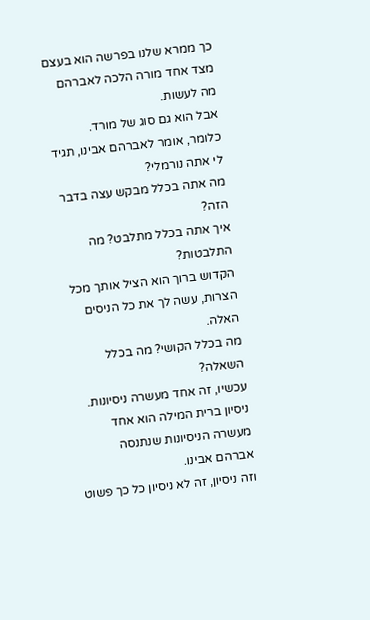כך ממרא שלנו בפרשה הוא בעצם מצד אחד מורה הלכה לאברהם מה לעשות.
אבל הוא גם סוג של מורד.
כלומר, אומר לאברהם אבינו, תגיד לי אתה נורמלי?
מה אתה בכלל מבקש עצה בדבר הזה?
איך אתה בכלל מתלבט? מה התלבטות?
הקדוש ברוך הוא הציל אותך מכל הצרות, עשה לך את כל הניסים האלה.
מה בכלל הקושי? מה בכלל השאלה?
עכשיו, זה אחד מעשרה ניסיונות.
ניסיון ברית המילה הוא אחד מעשרה הניסיונות שנתנסה אברהם אבינו.
וזה ניסיון, זה לא ניסיון כל כך פשוט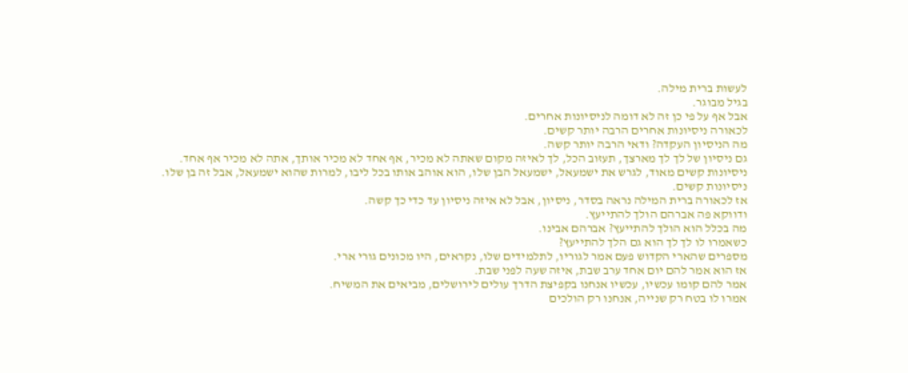לעשות ברית מילה.
בגיל מבוגר.
אבל אף על פי כן זה לא דומה לניסיונות אחרים.
לכאורה ניסיונות אחרים הרבה יותר קשים.
מה הניסיון העקדה? ודאי הרבה יותר קשה.
גם ניסיון של לך לך מארצך, תעזוב הכל, לך לאיזה מקום שאתה לא מכיר, אף אחד לא מכיר אותך, אתה לא מכיר אף אחד.
ניסיונות קשים מאוד, לגרש את ישמעאל, ישמעאל הבן שלו, הוא אוהב אותו בכל ליבו, למרות שהוא ישמעאל, אבל זה בן שלו.
ניסיונות קשים.
אז לכאורה ברית המילה נראה בסדר, ניסיון, אבל לא איזה ניסיון עד כדי כך קשה.
ודווקא פה אברהם הולך להתייעץ.
מה בכלל הוא הולך להתייעץ? אברהם אבינו.
כשאמרו לו לך לך הוא גם הלך להתייעץ?
מספרים שהארי הקדוש פעם אמר לגוריו, לתלמידים שלו, נקראים, היו מכונים גורי ארי.
אז הוא אמר להם יום אחד ערב שבת, איזה שעה לפני שבת.
אמר להם קומו עכשיו, עכשיו אנחנו בקפיצת הדרך עולים לירושלים, מביאים את המשיח.
אמרו לו בטח רק שנייה, אנחנו רק הולכים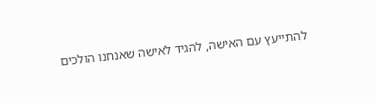להתייעץ עם האישה, להגיד לאישה שאנחנו הולכים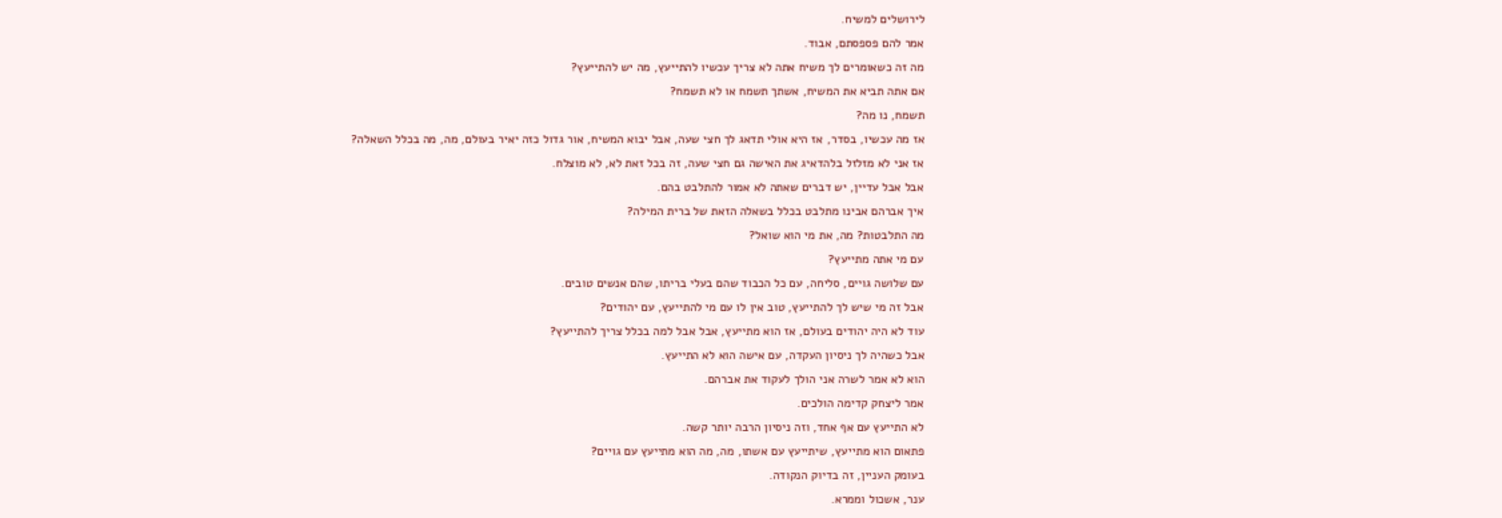לירושלים למשיח.
אמר להם פספסתם, אבוד.
מה זה כשאומרים לך משיח אתה לא צריך עכשיו להתייעץ, מה יש להתייעץ?
אם אתה תביא את המשיח, אשתך תשמח או לא תשמח?
תשמח, נו מה?
אז מה עכשיו, בסדר, אז היא אולי תדאג לך חצי שעה, אבל יבוא המשיח, אור גדול כזה יאיר בעולם, מה, מה בכלל השאלה?
אז אני לא מזלזל בלהדאיג את האישה גם חצי שעה, זה בכל זאת לא, לא מוצלח.
אבל אבל עדיין, יש דברים שאתה לא אמור להתלבט בהם.
איך אברהם אבינו מתלבט בכלל בשאלה הזאת של ברית המילה?
מה התלבטות? מה, את מי הוא שואל?
עם מי אתה מתייעץ?
עם שלושה גויים, סליחה, עם כל הכבוד שהם בעלי בריתו, שהם אנשים טובים.
אבל זה מי שיש לך להתייעץ, טוב אין לו עם מי להתייעץ, עם יהודים?
עוד לא היה יהודים בעולם, אז הוא מתייעץ, אבל אבל למה בכלל צריך להתייעץ?
אבל כשהיה לך ניסיון העקדה, עם אישה הוא לא התייעץ.
הוא לא אמר לשרה אני הולך לעקוד את אברהם.
אמר ליצחק קדימה הולכים.
לא התייעץ עם אף אחד, וזה ניסיון הרבה יותר קשה.
פתאום הוא מתייעץ, שיתייעץ עם אשתו, מה, מה הוא מתייעץ עם גויים?
בעומק העניין, זה בדיוק הנקודה.
ענר, אשכול וממרא.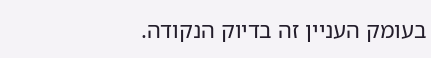בעומק העניין זה בדיוק הנקודה.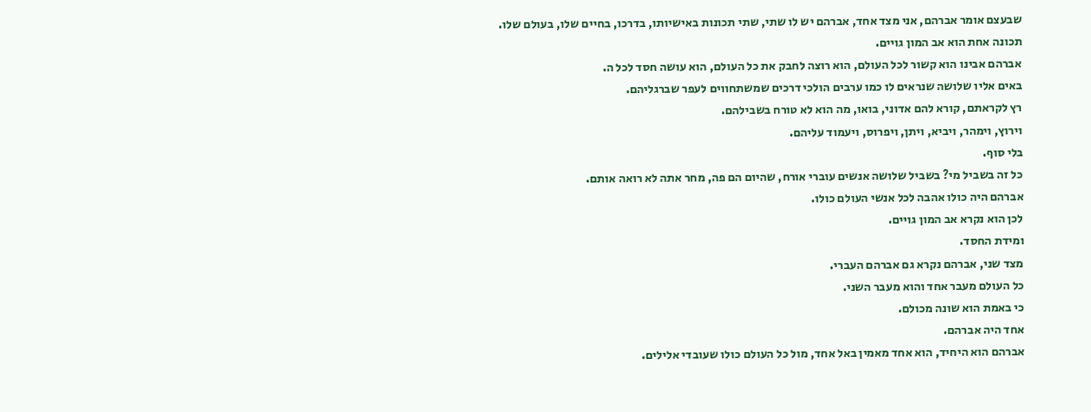שבעצם אומר אברהם, אני מצד אחד, אברהם יש לו שתי, שתי תכונות באישיותו, בדרכו, בחיים שלו, בעולם שלו.
תכונה אחת הוא אב המון גויים.
אברהם אבינו הוא קשור לכל העולם, הוא רוצה לחבק את כל העולם, הוא עושה חסד לכל ה.
באים אליו שלושה שנראים לו כמו ערבים הולכי דרכים שמשתחווים לעפר שברגליהם.
רץ לקראתם, קורא להם אדוני, בואו, מה הוא לא טורח בשבילהם.
וירוץ, וימהר, ויביא, ויתן, ויפרוס, ויעמוד עליהם.
בלי סוף.
כל זה בשביל מי? בשביל שלושה אנשים עוברי אורח, שהיום הם פה, מחר אתה לא רואה אותם.
אברהם היה כולו אהבה לכל אנשי העולם כולו.
לכן הוא נקרא אב המון גויים.
ומידת החסד.
מצד שני, אברהם נקרא גם אברהם העברי.
כל העולם מעבר אחד והוא מעבר השני.
כי באמת הוא שונה מכולם.
אחד היה אברהם.
אברהם הוא היחיד, הוא אחד מאמין באל אחד, מול כל העולם כולו שעובדי אלילים.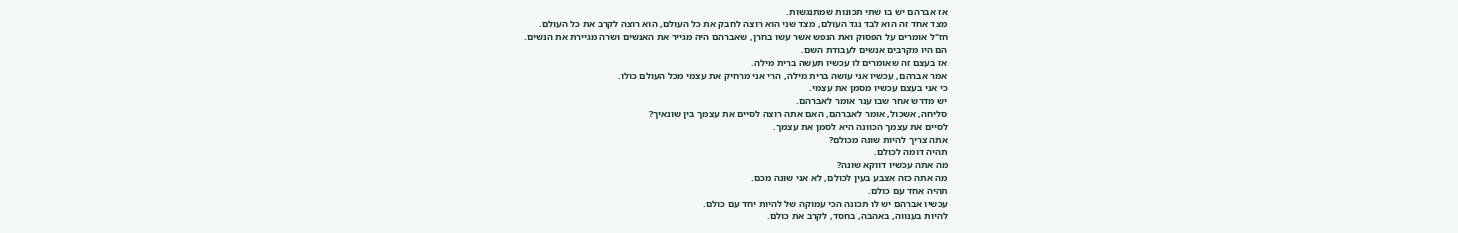אז אברהם יש בו שתי תכונות שמתנגשות.
מצד אחד זה הוא לבד נגד העולם, מצד שני הוא רוצה לחבק את כל העולם, הוא רוצה לקרב את כל העולם.
חז"ל אומרים על הפסוק ואת הנפש אשר עשו בחרן, שאברהם היה מגייר את האנשים ושרה מגיירת את הנשים.
הם היו מקרבים אנשים לעבודת השם.
אז בעצם זה שאומרים לו עכשיו תעשה ברית מילה.
אמר אברהם, עכשיו אני עושה ברית מילה, הרי אני מרחיק את עצמי מכל העולם כולו.
כי אני בעצם עכשיו מסמן את עצמי.
יש מדרש אחר שבו ענר אומר לאברהם.
סליחה, אשכול, אומר לאברהם, האם אתה רוצה לסיים את עצמך בין שונאיך?
לסיים את עצמך הכוונה היא לסמן את עצמך.
אתה צריך להיות שונה מכולם?
תהיה דומה לכולם.
מה אתה עכשיו דווקא שונה?
מה אתה כזה אצבע בעין לכולם, לא אני שונה מכם.
תהיה אחד עם כולם.
עכשיו אברהם יש לו תכונה הכי עמוקה של להיות יחד עם כולם.
להיות בענווה, באהבה, בחסד, לקרב את כולם.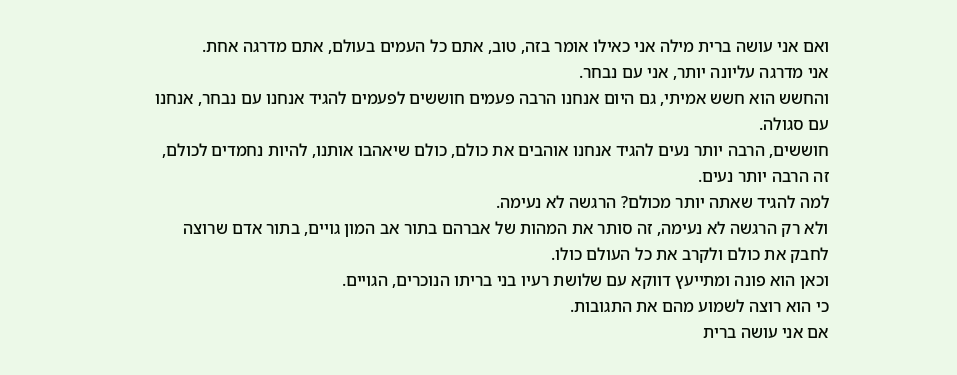ואם אני עושה ברית מילה אני כאילו אומר בזה, טוב, אתם כל העמים בעולם, אתם מדרגה אחת.
אני מדרגה עליונה יותר, אני עם נבחר.
והחשש הוא חשש אמיתי, גם היום אנחנו הרבה פעמים חוששים לפעמים להגיד אנחנו עם נבחר, אנחנו עם סגולה.
חוששים, הרבה יותר נעים להגיד אנחנו אוהבים את כולם, כולם שיאהבו אותנו, להיות נחמדים לכולם, זה הרבה יותר נעים.
למה להגיד שאתה יותר מכולם? הרגשה לא נעימה.
ולא רק הרגשה לא נעימה, זה סותר את המהות של אברהם בתור אב המון גויים, בתור אדם שרוצה לחבק את כולם ולקרב את כל העולם כולו.
וכאן הוא פונה ומתייעץ דווקא עם שלושת רעיו בני בריתו הנוכרים, הגויים.
כי הוא רוצה לשמוע מהם את התגובות.
אם אני עושה ברית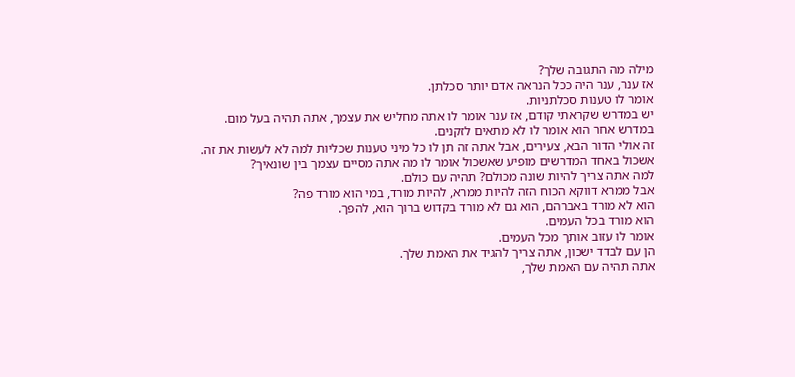מילה מה התגובה שלך?
אז ענר, ענר היה ככל הנראה אדם יותר סכלתן.
אומר לו טענות סכלתניות.
יש במדרש שקראתי קודם, אז ענר אומר לו אתה מחליש את עצמך, אתה תהיה בעל מום.
במדרש אחר הוא אומר לו לא מתאים לזקנים.
זה אולי הדור הבא, צעירים, אבל אתה זה תן לו כל מיני טענות שכליות למה לא לעשות את זה.
אשכול באחד המדרשים מופיע שאשכול אומר לו מה אתה מסיים עצמך בין שונאיך?
למה אתה צריך להיות שונה מכולם? תהיה עם כולם.
אבל ממרא דווקא הכוח הזה להיות ממרא, להיות מורד, במי הוא מורד פה?
הוא לא מורד באברהם, הוא גם לא מורד בקדוש ברוך הוא, להפך.
הוא מורד בכל העמים.
אומר לו עזוב אותך מכל העמים.
הן עם לבדד ישכון, אתה צריך להגיד את האמת שלך.
אתה תהיה עם האמת שלך,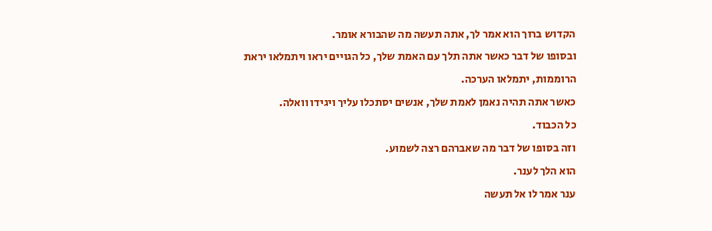הקדוש ברוך הוא אמר לך, אתה תעשה מה שהבורא אומר.
ובסופו של דבר כאשר אתה תלך עם האמת שלך, כל הגויים יראו ויתמלאו יראת הרוממות, יתמלאו הערכה.
כאשר אתה תהיה נאמן לאמת שלך, אנשים יסתכלו עליך ויגידו וואלה.
כל הכבוד.
וזה בסופו של דבר מה שאברהם רצה לשמוע.
הוא הלך לענר.
ענר אמר לו אל תעשה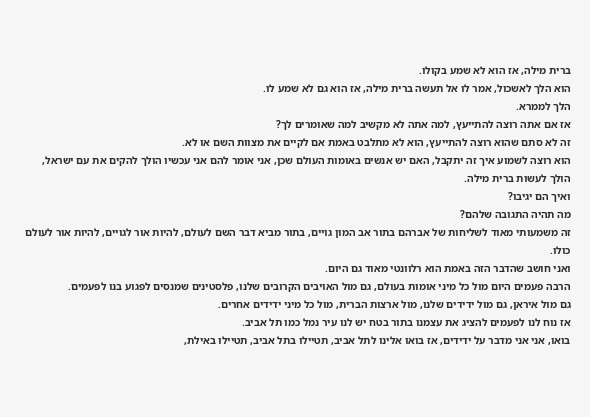ברית מילה, אז הוא לא שמע בקולו.
הוא הלך לאשכול, אמר לו אל תעשה ברית מילה, אז הוא גם לא שמע לו.
הלך לממרא.
אז אם אתה רוצה להתייעץ, למה אתה לא מקשיב למה שאומרים לך?
זה לא סתם שהוא רוצה להתייעץ, הוא לא מתלבט באמת אם לקיים את מצוות השם או לא.
הוא רוצה לשמוע איך זה יתקבל, האם יש אנשים באומות העולם שכן, אני אומר להם אני עכשיו הולך להקים את עם ישראל, הולך לעשות ברית מילה.
ואיך הם יגיבו?
מה תהיה התגובה שלהם?
זה משמעותי מאוד לשליחות של אברהם בתור אב המון גויים, בתור מביא דבר השם לעולם, להיות אור לגויים, להיות אור לעולם כולו.
ואני חושב שהדבר הזה באמת הוא רלוונטי מאוד גם היום.
הרבה פעמים היום מול כל מיני אומות בעולם, גם מול האויבים הקרובים שלנו, פלסטינים שמנסים לפגוע בנו לפעמים.
גם מול איראן, גם מול ידידים שלנו, מול ארצות הברית, מול כל מיני ידידים אחרים.
אז נוח לנו לפעמים להציג את עצמנו בתור בטח יש לנו עיר נמל כמו תל אביב.
בואו, אני אני מדבר על ידידים, אז בואו אלינו לתל אביב, תטיילו בתל אביב, תטיילו באילת,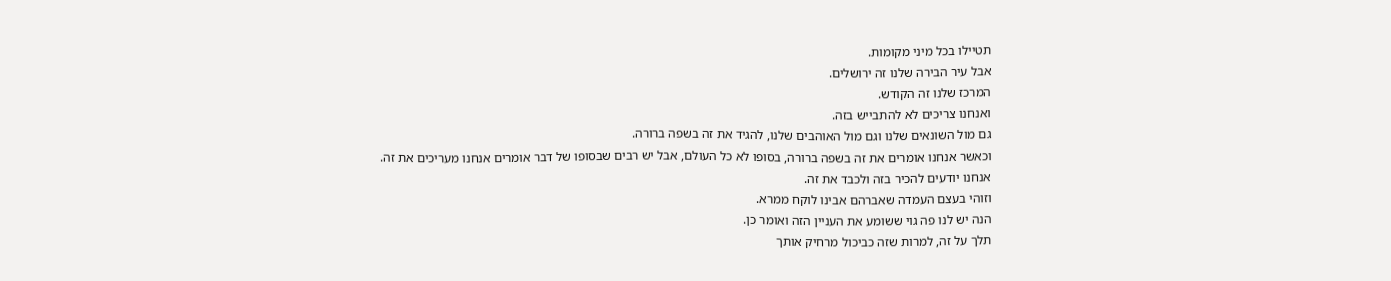תטיילו בכל מיני מקומות.
אבל עיר הבירה שלנו זה ירושלים.
המרכז שלנו זה הקודש.
ואנחנו צריכים לא להתבייש בזה.
גם מול השונאים שלנו וגם מול האוהבים שלנו, להגיד את זה בשפה ברורה.
וכאשר אנחנו אומרים את זה בשפה ברורה, בסופו לא כל העולם, אבל יש רבים שבסופו של דבר אומרים אנחנו מעריכים את זה.
אנחנו יודעים להכיר בזה ולכבד את זה.
וזוהי בעצם העמדה שאברהם אבינו לוקח ממרא.
הנה יש לנו פה גוי ששומע את העניין הזה ואומר כן.
תלך על זה, למרות שזה כביכול מרחיק אותך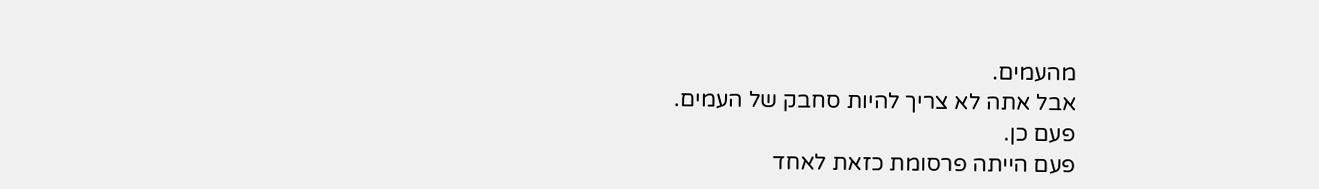מהעמים.
אבל אתה לא צריך להיות סחבק של העמים.
פעם כן.
פעם הייתה פרסומת כזאת לאחד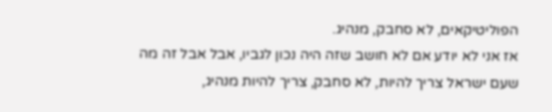הפוליטיקאים, לא סחבק, מנהיג.
אז אני לא יודע אם לא חושב שזה היה נכון לגביו, אבל אבל זה מה שעם ישראל צריך להיות, לא סחבק, צריך להיות מנהיג,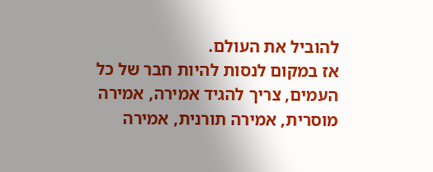להוביל את העולם.
אז במקום לנסות להיות חבר של כל העמים, צריך להגיד אמירה, אמירה מוסרית, אמירה תורנית, אמירה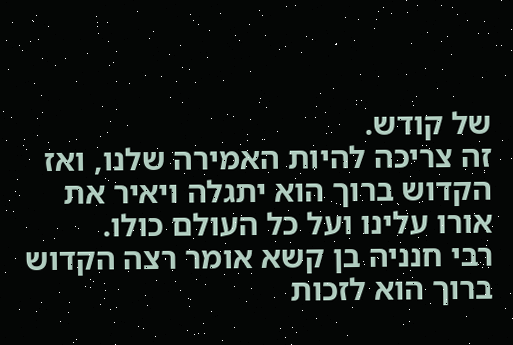של קודש.
זה צריכה להיות האמירה שלנו, ואז הקדוש ברוך הוא יתגלה ויאיר את אורו עלינו ועל כל העולם כולו.
רבי חנניה בן קשא אומר רצה הקדוש ברוך הוא לזכות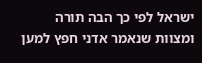ישראל לפי כך הבה תורה ומצוות שנאמר אדני חפץ למען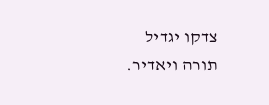צדקו יגדיל תורה ויאדיר.